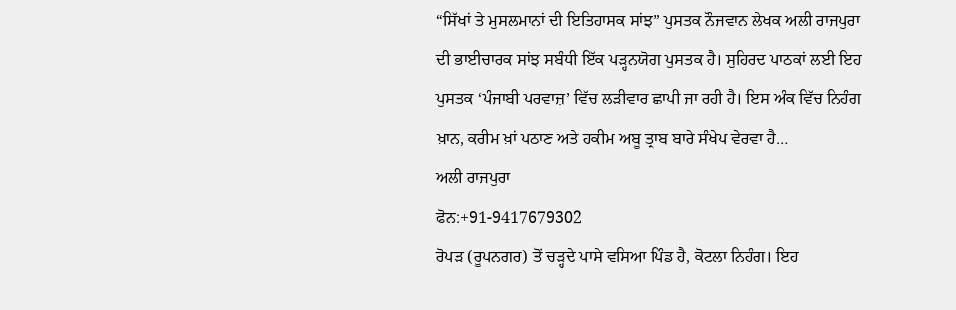“ਸਿੱਖਾਂ ਤੇ ਮੁਸਲਮਾਨਾਂ ਦੀ ਇਤਿਹਾਸਕ ਸਾਂਝ” ਪੁਸਤਕ ਨੌਜਵਾਨ ਲੇਖਕ ਅਲੀ ਰਾਜਪੁਰਾ ਦੀ ਭਾਈਚਾਰਕ ਸਾਂਝ ਸਬੰਧੀ ਇੱਕ ਪੜ੍ਹਨਯੋਗ ਪੁਸਤਕ ਹੈ। ਸੁਹਿਰਦ ਪਾਠਕਾਂ ਲਈ ਇਹ ਪੁਸਤਕ ‘ਪੰਜਾਬੀ ਪਰਵਾਜ਼’ ਵਿੱਚ ਲੜੀਵਾਰ ਛਾਪੀ ਜਾ ਰਹੀ ਹੈ। ਇਸ ਅੰਕ ਵਿੱਚ ਨਿਹੰਗ ਖ਼ਾਨ, ਕਰੀਮ ਖ਼ਾਂ ਪਠਾਣ ਅਤੇ ਹਕੀਮ ਅਬੂ ਤ੍ਰਾਬ ਬਾਰੇ ਸੰਖੇਪ ਵੇਰਵਾ ਹੈ…
ਅਲੀ ਰਾਜਪੁਰਾ
ਫੋਨ:+91-9417679302
ਰੋਪੜ (ਰੂਪਨਗਰ) ਤੋਂ ਚੜ੍ਹਦੇ ਪਾਸੇ ਵਸਿਆ ਪਿੰਡ ਹੈ, ਕੋਟਲਾ ਨਿਹੰਗ। ਇਹ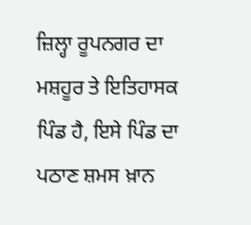ਜ਼ਿਲ੍ਹਾ ਰੂਪਨਗਰ ਦਾ ਮਸ਼ਹੂਰ ਤੇ ਇਤਿਹਾਸਕ ਪਿੰਡ ਹੈ, ਇਸੇ ਪਿੰਡ ਦਾ ਪਠਾਣ ਸ਼ਮਸ ਖ਼ਾਨ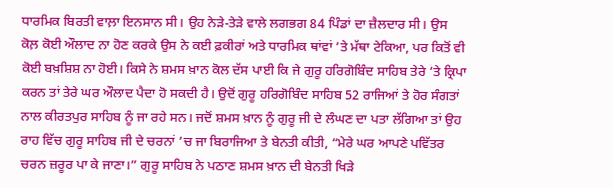ਧਾਰਮਿਕ ਬਿਰਤੀ ਵਾਲ਼ਾ ਇਨਸਾਨ ਸੀ। ਉਹ ਨੇੜੇ-ਤੇੜੇ ਵਾਲੇ ਲਗਭਗ 84 ਪਿੰਡਾਂ ਦਾ ਜ਼ੈਲਦਾਰ ਸੀ। ਉਸ ਕੋਲ਼ ਕੋਈ ਔਲਾਦ ਨਾ ਹੋਣ ਕਰਕੇ ਉਸ ਨੇ ਕਈ ਫ਼ਕੀਰਾਂ ਅਤੇ ਧਾਰਮਿਕ ਥਾਂਵਾਂ ’ਤੇ ਮੱਥਾ ਟੇਕਿਆ, ਪਰ ਕਿਤੋਂ ਵੀ ਕੋਈ ਬਖ਼ਸ਼ਿਸ਼ ਨਾ ਹੋਈ। ਕਿਸੇ ਨੇ ਸ਼ਮਸ ਖ਼ਾਨ ਕੋਲ ਦੱਸ ਪਾਈ ਕਿ ਜੇ ਗੁਰੂ ਹਰਿਗੋਬਿੰਦ ਸਾਹਿਬ ਤੇਰੇ ’ਤੇ ਕ੍ਰਿਪਾ ਕਰਨ ਤਾਂ ਤੇਰੇ ਘਰ ਔਲਾਦ ਪੈਦਾ ਹੋ ਸਕਦੀ ਹੈ। ਉਦੋਂ ਗੁਰੂ ਹਰਿਗੋਬਿੰਦ ਸਾਹਿਬ 52 ਰਾਜਿਆਂ ਤੇ ਹੋਰ ਸੰਗਤਾਂ ਨਾਲ ਕੀਰਤਪੁਰ ਸਾਹਿਬ ਨੂੰ ਜਾ ਰਹੇ ਸਨ। ਜਦੋਂ ਸ਼ਮਸ ਖ਼ਾਨ ਨੂੰ ਗੁਰੂ ਜੀ ਦੇ ਲੰਘਣ ਦਾ ਪਤਾ ਲੱਗਿਆ ਤਾਂ ਉਹ ਰਾਹ ਵਿੱਚ ਗੁਰੂ ਸਾਹਿਬ ਜੀ ਦੇ ਚਰਨਾਂ ’ਚ ਜਾ ਬਿਰਾਜਿਆ ਤੇ ਬੇਨਤੀ ਕੀਤੀ, “ਮੇਰੇ ਘਰ ਆਪਣੇ ਪਵਿੱਤਰ ਚਰਨ ਜ਼ਰੂਰ ਪਾ ਕੇ ਜਾਣਾ।” ਗੁਰੂ ਸਾਹਿਬ ਨੇ ਪਠਾਣ ਸ਼ਮਸ ਖ਼ਾਨ ਦੀ ਬੇਨਤੀ ਖਿੜੇ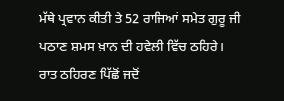ਮੱਥੇ ਪ੍ਰਵਾਨ ਕੀਤੀ ਤੇ 52 ਰਾਜਿਆਂ ਸਮੇਤ ਗੁਰੂ ਜੀ ਪਠਾਣ ਸ਼ਮਸ ਖ਼ਾਨ ਦੀ ਹਵੇਲੀ ਵਿੱਚ ਠਹਿਰੇ। ਰਾਤ ਠਹਿਰਣ ਪਿੱਛੋਂ ਜਦੋਂ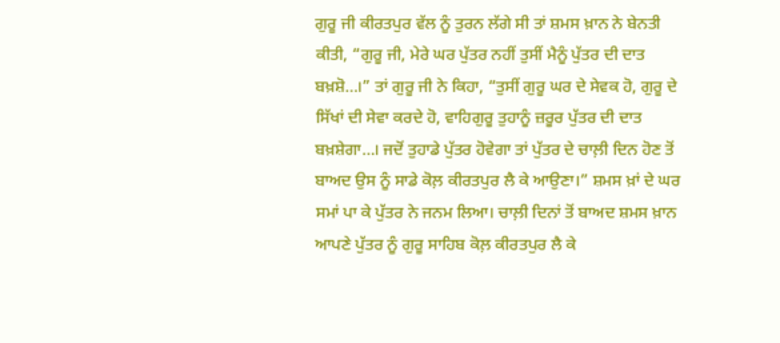ਗੁਰੂ ਜੀ ਕੀਰਤਪੁਰ ਵੱਲ ਨੂੰ ਤੁਰਨ ਲੱਗੇ ਸੀ ਤਾਂ ਸ਼ਮਸ ਖ਼ਾਨ ਨੇ ਬੇਨਤੀ ਕੀਤੀ, “ਗੁਰੂ ਜੀ, ਮੇਰੇ ਘਰ ਪੁੱਤਰ ਨਹੀਂ ਤੁਸੀਂ ਮੈਨੂੰ ਪੁੱਤਰ ਦੀ ਦਾਤ ਬਖ਼ਸ਼ੋ…।” ਤਾਂ ਗੁਰੂ ਜੀ ਨੇ ਕਿਹਾ, “ਤੁਸੀਂ ਗੁਰੂ ਘਰ ਦੇ ਸੇਵਕ ਹੋ, ਗੁਰੂ ਦੇ ਸਿੱਖਾਂ ਦੀ ਸੇਵਾ ਕਰਦੇ ਹੋ, ਵਾਹਿਗੁਰੂ ਤੁਹਾਨੂੰ ਜ਼ਰੂਰ ਪੁੱਤਰ ਦੀ ਦਾਤ ਬਖ਼ਸ਼ੇਗਾ…। ਜਦੋਂ ਤੁਹਾਡੇ ਪੁੱਤਰ ਹੋਵੇਗਾ ਤਾਂ ਪੁੱਤਰ ਦੇ ਚਾਲ਼ੀ ਦਿਨ ਹੋਣ ਤੋਂ ਬਾਅਦ ਉਸ ਨੂੰ ਸਾਡੇ ਕੋਲ਼ ਕੀਰਤਪੁਰ ਲੈ ਕੇ ਆਉਣਾ।” ਸ਼ਮਸ ਖ਼ਾਂ ਦੇ ਘਰ ਸਮਾਂ ਪਾ ਕੇ ਪੁੱਤਰ ਨੇ ਜਨਮ ਲਿਆ। ਚਾਲ਼ੀ ਦਿਨਾਂ ਤੋਂ ਬਾਅਦ ਸ਼ਮਸ ਖ਼ਾਨ ਆਪਣੇ ਪੁੱਤਰ ਨੂੰ ਗੁਰੂ ਸਾਹਿਬ ਕੋਲ਼ ਕੀਰਤਪੁਰ ਲੈ ਕੇ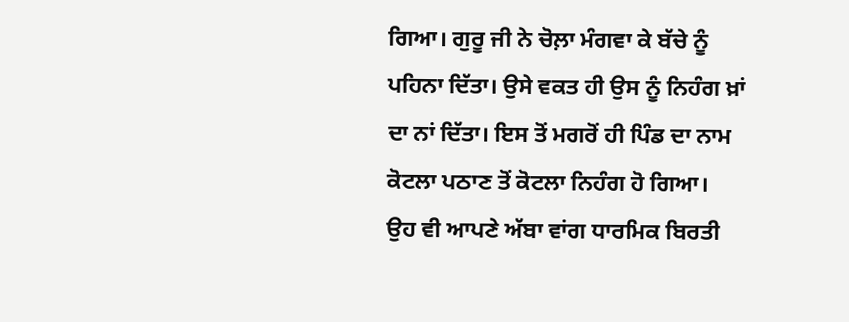ਗਿਆ। ਗੁਰੂ ਜੀ ਨੇ ਚੋਲ਼ਾ ਮੰਗਵਾ ਕੇ ਬੱਚੇ ਨੂੰ ਪਹਿਨਾ ਦਿੱਤਾ। ਉਸੇ ਵਕਤ ਹੀ ਉਸ ਨੂੰ ਨਿਹੰਗ ਖ਼ਾਂ ਦਾ ਨਾਂ ਦਿੱਤਾ। ਇਸ ਤੋਂ ਮਗਰੋਂ ਹੀ ਪਿੰਡ ਦਾ ਨਾਮ ਕੋਟਲਾ ਪਠਾਣ ਤੋਂ ਕੋਟਲਾ ਨਿਹੰਗ ਹੋ ਗਿਆ।
ਉਹ ਵੀ ਆਪਣੇ ਅੱਬਾ ਵਾਂਗ ਧਾਰਮਿਕ ਬਿਰਤੀ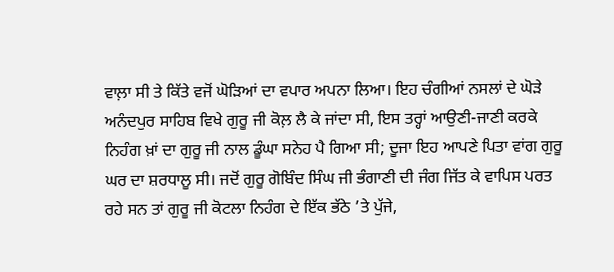ਵਾਲ਼ਾ ਸੀ ਤੇ ਕਿੱਤੇ ਵਜੋਂ ਘੋੜਿਆਂ ਦਾ ਵਪਾਰ ਅਪਨਾ ਲਿਆ। ਇਹ ਚੰਗੀਆਂ ਨਸਲਾਂ ਦੇ ਘੋੜੇ ਅਨੰਦਪੁਰ ਸਾਹਿਬ ਵਿਖੇ ਗੁਰੂ ਜੀ ਕੋਲ਼ ਲੈ ਕੇ ਜਾਂਦਾ ਸੀ, ਇਸ ਤਰ੍ਹਾਂ ਆਉਣੀ-ਜਾਣੀ ਕਰਕੇ ਨਿਹੰਗ ਖ਼ਾਂ ਦਾ ਗੁਰੂ ਜੀ ਨਾਲ ਡੂੰਘਾ ਸਨੇਹ ਪੈ ਗਿਆ ਸੀ; ਦੂਜਾ ਇਹ ਆਪਣੇ ਪਿਤਾ ਵਾਂਗ ਗੁਰੂ ਘਰ ਦਾ ਸ਼ਰਧਾਲੂ ਸੀ। ਜਦੋਂ ਗੁਰੂ ਗੋਬਿੰਦ ਸਿੰਘ ਜੀ ਭੰਗਾਣੀ ਦੀ ਜੰਗ ਜਿੱਤ ਕੇ ਵਾਪਿਸ ਪਰਤ ਰਹੇ ਸਨ ਤਾਂ ਗੁਰੂ ਜੀ ਕੋਟਲਾ ਨਿਹੰਗ ਦੇ ਇੱਕ ਭੱਠੇ ’ਤੇ ਪੁੱਜੇ,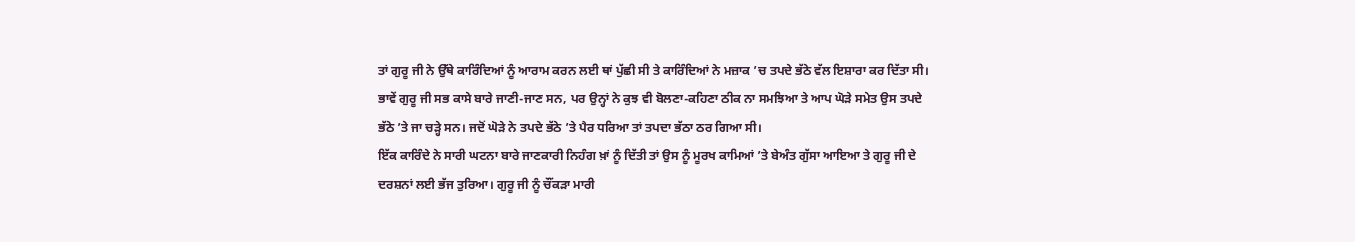ਤਾਂ ਗੁਰੂ ਜੀ ਨੇ ਉੱਥੇ ਕਾਰਿੰਦਿਆਂ ਨੂੰ ਆਰਾਮ ਕਰਨ ਲਈ ਥਾਂ ਪੁੱਛੀ ਸੀ ਤੇ ਕਾਰਿੰਦਿਆਂ ਨੇ ਮਜ਼ਾਕ ’ਚ ਤਪਦੇ ਭੱਠੇ ਵੱਲ ਇਸ਼ਾਰਾ ਕਰ ਦਿੱਤਾ ਸੀ। ਭਾਵੇਂ ਗੁਰੂ ਜੀ ਸਭ ਕਾਸੇ ਬਾਰੇ ਜਾਣੀ-ਜਾਣ ਸਨ, ਪਰ ਉਨ੍ਹਾਂ ਨੇ ਕੁਝ ਵੀ ਬੋਲਣਾ-ਕਹਿਣਾ ਠੀਕ ਨਾ ਸਮਝਿਆ ਤੇ ਆਪ ਘੋੜੇ ਸਮੇਤ ਉਸ ਤਪਦੇ ਭੱਠੇ ’ਤੇ ਜਾ ਚੜ੍ਹੇ ਸਨ। ਜਦੋਂ ਘੋੜੇ ਨੇ ਤਪਦੇ ਭੱਠੇ ’ਤੇ ਪੈਰ ਧਰਿਆ ਤਾਂ ਤਪਦਾ ਭੱਠਾ ਠਰ ਗਿਆ ਸੀ।
ਇੱਕ ਕਾਰਿੰਦੇ ਨੇ ਸਾਰੀ ਘਟਨਾ ਬਾਰੇ ਜਾਣਕਾਰੀ ਨਿਹੰਗ ਖ਼ਾਂ ਨੂੰ ਦਿੱਤੀ ਤਾਂ ਉਸ ਨੂੰ ਮੂਰਖ ਕਾਮਿਆਂ ’ਤੇ ਬੇਅੰਤ ਗੁੱਸਾ ਆਇਆ ਤੇ ਗੁਰੂ ਜੀ ਦੇ ਦਰਸ਼ਨਾਂ ਲਈ ਭੱਜ ਤੁਰਿਆ। ਗੁਰੂ ਜੀ ਨੂੰ ਚੌਂਕੜਾ ਮਾਰੀ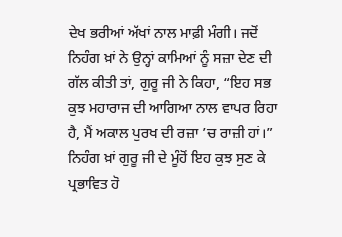ਦੇਖ ਭਰੀਆਂ ਅੱਖਾਂ ਨਾਲ ਮਾਫ਼ੀ ਮੰਗੀ। ਜਦੋਂ ਨਿਹੰਗ ਖ਼ਾਂ ਨੇ ਉਨ੍ਹਾਂ ਕਾਮਿਆਂ ਨੂੰ ਸਜ਼ਾ ਦੇਣ ਦੀ ਗੱਲ ਕੀਤੀ ਤਾਂ, ਗੁਰੂ ਜੀ ਨੇ ਕਿਹਾ, “ਇਹ ਸਭ ਕੁਝ ਮਹਾਰਾਜ ਦੀ ਆਗਿਆ ਨਾਲ ਵਾਪਰ ਰਿਹਾ ਹੈ, ਮੈਂ ਅਕਾਲ ਪੁਰਖ ਦੀ ਰਜ਼ਾ ’ਚ ਰਾਜ਼ੀ ਹਾਂ।” ਨਿਹੰਗ ਖ਼ਾਂ ਗੁਰੂ ਜੀ ਦੇ ਮੂੰਹੋਂ ਇਹ ਕੁਝ ਸੁਣ ਕੇ ਪ੍ਰਭਾਵਿਤ ਹੋ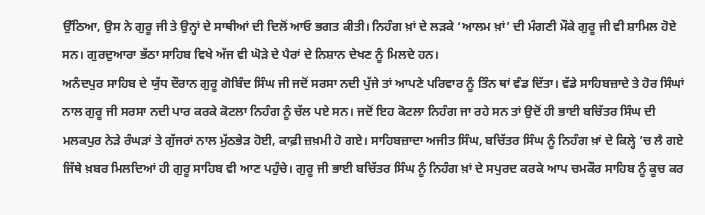ਉੱਠਿਆ, ਉਸ ਨੇ ਗੁਰੂ ਜੀ ਤੇ ਉਨ੍ਹਾਂ ਦੇ ਸਾਥੀਆਂ ਦੀ ਦਿਲੋਂ ਆਓ ਭਗਤ ਕੀਤੀ। ਨਿਹੰਗ ਖ਼ਾਂ ਦੇ ਲੜਕੇ ‘ਆਲਮ ਖ਼ਾਂ’ ਦੀ ਮੰਗਣੀ ਮੌਕੇ ਗੁਰੂ ਜੀ ਵੀ ਸ਼ਾਮਿਲ ਹੋਏ ਸਨ। ਗੁਰਦੁਆਰਾ ਭੱਠਾ ਸਾਹਿਬ ਵਿਖੇ ਅੱਜ ਵੀ ਘੋੜੇ ਦੇ ਪੈਰਾਂ ਦੇ ਨਿਸ਼ਾਨ ਦੇਖਣ ਨੂੰ ਮਿਲਦੇ ਹਨ।
ਅਨੰਦਪੁਰ ਸਾਹਿਬ ਦੇ ਯੁੱਧ ਦੌਰਾਨ ਗੁਰੂ ਗੋਬਿੰਦ ਸਿੰਘ ਜੀ ਜਦੋਂ ਸਰਸਾ ਨਦੀ ਪੁੱਜੇ ਤਾਂ ਆਪਣੇ ਪਰਿਵਾਰ ਨੂੰ ਤਿੰਨ ਥਾਂ ਵੰਡ ਦਿੱਤਾ। ਵੱਡੇ ਸਾਹਿਬਜ਼ਾਦੇ ਤੇ ਹੋਰ ਸਿੰਘਾਂ ਨਾਲ ਗੁਰੂ ਜੀ ਸਰਸਾ ਨਦੀ ਪਾਰ ਕਰਕੇ ਕੋਟਲਾ ਨਿਹੰਗ ਨੂੰ ਚੱਲ ਪਏ ਸਨ। ਜਦੋਂ ਇਹ ਕੋਟਲਾ ਨਿਹੰਗ ਜਾ ਰਹੇ ਸਨ ਤਾਂ ਉਦੋਂ ਹੀ ਭਾਈ ਬਚਿੱਤਰ ਸਿੰਘ ਦੀ ਮਲਕਪੁਰ ਨੇੜੇ ਰੰਘੜਾਂ ਤੇ ਗੁੱਜਰਾਂ ਨਾਲ ਮੁੱਠਭੇੜ ਹੋਈ, ਕਾਫ਼ੀ ਜ਼ਖ਼ਮੀ ਹੋ ਗਏ। ਸਾਹਿਬਜ਼ਾਦਾ ਅਜੀਤ ਸਿੰਘ, ਬਚਿੱਤਰ ਸਿੰਘ ਨੂੰ ਨਿਹੰਗ ਖ਼ਾਂ ਦੇ ਕਿਲ੍ਹੇ ’ਚ ਲੈ ਗਏ ਜਿੱਥੇ ਖ਼ਬਰ ਮਿਲਦਿਆਂ ਹੀ ਗੁਰੂ ਸਾਹਿਬ ਵੀ ਆਣ ਪਹੁੰਚੇ। ਗੁਰੂ ਜੀ ਭਾਈ ਬਚਿੱਤਰ ਸਿੰਘ ਨੂੰ ਨਿਹੰਗ ਖ਼ਾਂ ਦੇ ਸਪੁਰਦ ਕਰਕੇ ਆਪ ਚਮਕੌਰ ਸਾਹਿਬ ਨੂੰ ਕੂਚ ਕਰ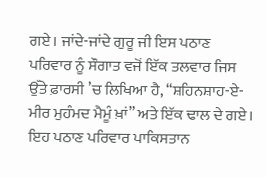ਗਏ। ਜਾਂਦੇ-ਜਾਂਦੇ ਗੁਰੂ ਜੀ ਇਸ ਪਠਾਣ ਪਰਿਵਾਰ ਨੂੰ ਸੌਗਾਤ ਵਜੋਂ ਇੱਕ ਤਲਵਾਰ ਜਿਸ ਉੱਤੇ ਫ਼ਾਰਸੀ ’ਚ ਲਿਖਿਆ ਹੈ, “ਸ਼ਹਿਨਸ਼ਾਹ-ਏ-ਮੀਰ ਮੁਹੰਮਦ ਮੈਮੂੰ ਖ਼ਾਂ” ਅਤੇ ਇੱਕ ਢਾਲ ਦੇ ਗਏ। ਇਹ ਪਠਾਣ ਪਰਿਵਾਰ ਪਾਕਿਸਤਾਨ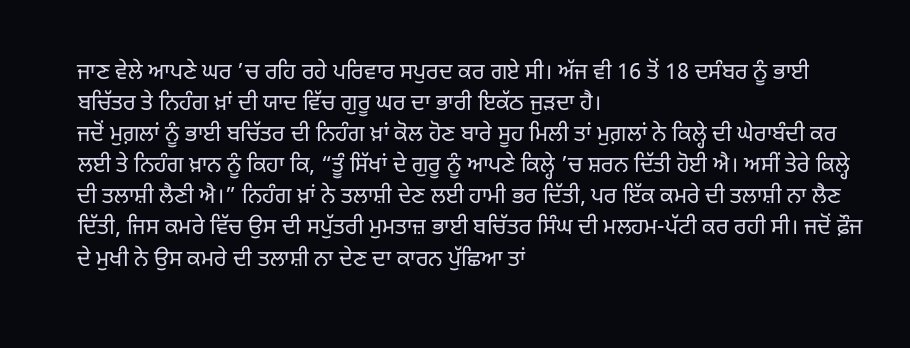ਜਾਣ ਵੇਲੇ ਆਪਣੇ ਘਰ ’ਚ ਰਹਿ ਰਹੇ ਪਰਿਵਾਰ ਸਪੁਰਦ ਕਰ ਗਏ ਸੀ। ਅੱਜ ਵੀ 16 ਤੋਂ 18 ਦਸੰਬਰ ਨੂੰ ਭਾਈ ਬਚਿੱਤਰ ਤੇ ਨਿਹੰਗ ਖ਼ਾਂ ਦੀ ਯਾਦ ਵਿੱਚ ਗੁਰੂ ਘਰ ਦਾ ਭਾਰੀ ਇਕੱਠ ਜੁੜਦਾ ਹੈ।
ਜਦੋਂ ਮੁਗ਼ਲਾਂ ਨੂੰ ਭਾਈ ਬਚਿੱਤਰ ਦੀ ਨਿਹੰਗ ਖ਼ਾਂ ਕੋਲ ਹੋਣ ਬਾਰੇ ਸੂਹ ਮਿਲੀ ਤਾਂ ਮੁਗ਼ਲਾਂ ਨੇ ਕਿਲ੍ਹੇ ਦੀ ਘੇਰਾਬੰਦੀ ਕਰ ਲਈ ਤੇ ਨਿਹੰਗ ਖ਼ਾਨ ਨੂੰ ਕਿਹਾ ਕਿ, “ਤੂੰ ਸਿੱਖਾਂ ਦੇ ਗੁਰੂ ਨੂੰ ਆਪਣੇ ਕਿਲ੍ਹੇ ’ਚ ਸ਼ਰਨ ਦਿੱਤੀ ਹੋਈ ਐ। ਅਸੀਂ ਤੇਰੇ ਕਿਲ੍ਹੇ ਦੀ ਤਲਾਸ਼ੀ ਲੈਣੀ ਐ।” ਨਿਹੰਗ ਖ਼ਾਂ ਨੇ ਤਲਾਸ਼ੀ ਦੇਣ ਲਈ ਹਾਮੀ ਭਰ ਦਿੱਤੀ, ਪਰ ਇੱਕ ਕਮਰੇ ਦੀ ਤਲਾਸ਼ੀ ਨਾ ਲੈਣ ਦਿੱਤੀ, ਜਿਸ ਕਮਰੇ ਵਿੱਚ ਉਸ ਦੀ ਸਪੁੱਤਰੀ ਮੁਮਤਾਜ਼ ਭਾਈ ਬਚਿੱਤਰ ਸਿੰਘ ਦੀ ਮਲਹਮ-ਪੱਟੀ ਕਰ ਰਹੀ ਸੀ। ਜਦੋਂ ਫ਼ੌਜ ਦੇ ਮੁਖੀ ਨੇ ਉਸ ਕਮਰੇ ਦੀ ਤਲਾਸ਼ੀ ਨਾ ਦੇਣ ਦਾ ਕਾਰਨ ਪੁੱਛਿਆ ਤਾਂ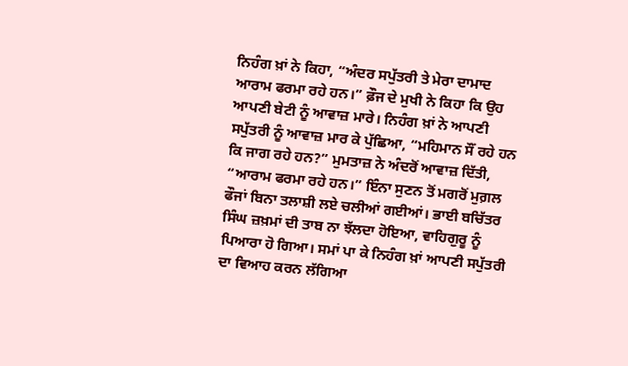ਨਿਹੰਗ ਖ਼ਾਂ ਨੇ ਕਿਹਾ, “ਅੰਦਰ ਸਪੁੱਤਰੀ ਤੇ ਮੇਰਾ ਦਾਮਾਦ ਆਰਾਮ ਫਰਮਾ ਰਹੇ ਹਨ।” ਫ਼ੌਜ ਦੇ ਮੁਖੀ ਨੇ ਕਿਹਾ ਕਿ ਉਹ ਆਪਣੀ ਬੇਟੀ ਨੂੰ ਆਵਾਜ਼ ਮਾਰੇ। ਨਿਹੰਗ ਖ਼ਾਂ ਨੇ ਆਪਣੀ ਸਪੁੱਤਰੀ ਨੂੰ ਆਵਾਜ਼ ਮਾਰ ਕੇ ਪੁੱਛਿਆ, “ਮਹਿਮਾਨ ਸੌਂ ਰਹੇ ਹਨ ਕਿ ਜਾਗ ਰਹੇ ਹਨ?” ਮੁਮਤਾਜ਼ ਨੇ ਅੰਦਰੋਂ ਆਵਾਜ਼ ਦਿੱਤੀ, “ਆਰਾਮ ਫਰਮਾ ਰਹੇ ਹਨ।” ਇੰਨਾ ਸੁਣਨ ਤੋਂ ਮਗਰੋਂ ਮੁਗ਼ਲ ਫੌਜਾਂ ਬਿਨਾ ਤਲਾਸ਼ੀ ਲਏ ਚਲੀਆਂ ਗਈਆਂ। ਭਾਈ ਬਚਿੱਤਰ ਸਿੰਘ ਜ਼ਖ਼ਮਾਂ ਦੀ ਤਾਬ ਨਾ ਝੱਲਦਾ ਹੋਇਆ, ਵਾਹਿਗੁਰੂ ਨੂੰ ਪਿਆਰਾ ਹੋ ਗਿਆ। ਸਮਾਂ ਪਾ ਕੇ ਨਿਹੰਗ ਖ਼ਾਂ ਆਪਣੀ ਸਪੁੱਤਰੀ ਦਾ ਵਿਆਹ ਕਰਨ ਲੱਗਿਆ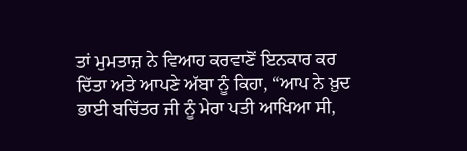ਤਾਂ ਮੁਮਤਾਜ਼ ਨੇ ਵਿਆਹ ਕਰਵਾਣੋਂ ਇਨਕਾਰ ਕਰ ਦਿੱਤਾ ਅਤੇ ਆਪਣੇ ਅੱਬਾ ਨੂੰ ਕਿਹਾ, “ਆਪ ਨੇ ਖ਼ੁਦ ਭਾਈ ਬਚਿੱਤਰ ਜੀ ਨੂੰ ਮੇਰਾ ਪਤੀ ਆਖਿਆ ਸੀ,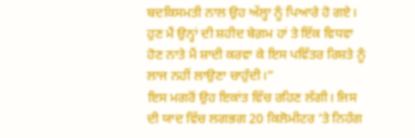ਬਦਕਿਸਮਤੀ ਨਾਲ ਉਹ ਅੱਲ੍ਹਾ ਨੂੰ ਪਿਆਰੇ ਹੋ ਗਏ। ਹੁਣ ਮੈਂ ਉਨ੍ਹਾਂ ਦੀ ਸ਼ਹੀਦ ਬੇਗ਼ਮ ਹਾਂ ਤੇ ਇੱਕ ਵਿਧਵਾ ਹੋਣ ਨਾਤੇ ਮੈਂ ਸ਼ਾਦੀ ਕਰਵਾ ਕੇ ਇਸ ਪਵਿੱਤਰ ਰਿਸ਼ਤੇ ਨੂੰ ਲਾਜ ਨਹੀਂ ਲਾਉਣਾ ਚਾਹੁੰਦੀ।”
ਇਸ ਮਗਰੋਂ ਉਹ ਇਕਾਂਤ ਵਿੱਚ ਰਹਿਣ ਲੱਗੀ। ਜਿਸ ਦੀ ਯਾਦ ਵਿੱਚ ਲਗਭਗ 20 ਕਿਲੋਮੀਟਰ ’ਤੇ ਨਿਹੰਗ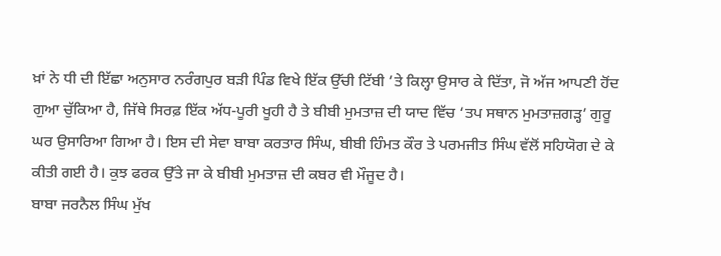ਖ਼ਾਂ ਨੇ ਧੀ ਦੀ ਇੱਛਾ ਅਨੁਸਾਰ ਨਰੰਗਪੁਰ ਬੜੀ ਪਿੰਡ ਵਿਖੇ ਇੱਕ ਉੱਚੀ ਟਿੱਬੀ ’ਤੇ ਕਿਲ੍ਹਾ ਉਸਾਰ ਕੇ ਦਿੱਤਾ, ਜੋ ਅੱਜ ਆਪਣੀ ਹੋਂਦ ਗੁਆ ਚੁੱਕਿਆ ਹੈ, ਜਿੱਥੇ ਸਿਰਫ਼ ਇੱਕ ਅੱਧ-ਪੂਰੀ ਖੂਹੀ ਹੈ ਤੇ ਬੀਬੀ ਮੁਮਤਾਜ਼ ਦੀ ਯਾਦ ਵਿੱਚ ‘ਤਪ ਸਥਾਨ ਮੁਮਤਾਜ਼ਗੜ੍ਹ’ ਗੁਰੂ ਘਰ ਉਸਾਰਿਆ ਗਿਆ ਹੈ। ਇਸ ਦੀ ਸੇਵਾ ਬਾਬਾ ਕਰਤਾਰ ਸਿੰਘ, ਬੀਬੀ ਹਿੰਮਤ ਕੌਰ ਤੇ ਪਰਮਜੀਤ ਸਿੰਘ ਵੱਲੋਂ ਸਹਿਯੋਗ ਦੇ ਕੇ ਕੀਤੀ ਗਈ ਹੈ। ਕੁਝ ਫਰਕ ਉੱਤੇ ਜਾ ਕੇ ਬੀਬੀ ਮੁਮਤਾਜ਼ ਦੀ ਕਬਰ ਵੀ ਮੌਜੂਦ ਹੈ।
ਬਾਬਾ ਜਰਨੈਲ ਸਿੰਘ ਮੁੱਖ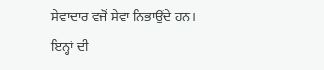ਸੇਵਾਦਾਰ ਵਜੋਂ ਸੇਵਾ ਨਿਭਾਉਂਦੇ ਹਨ। ਇਨ੍ਹਾਂ ਦੀ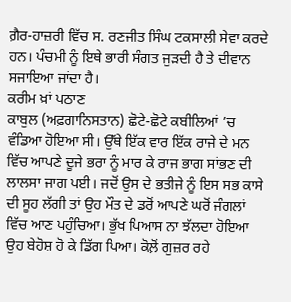ਗ਼ੈਰ-ਹਾਜ਼ਰੀ ਵਿੱਚ ਸ. ਰਣਜੀਤ ਸਿੰਘ ਟਕਸਾਲੀ ਸੇਵਾ ਕਰਦੇ ਹਨ। ਪੰਚਮੀ ਨੂੰ ਇਥੇ ਭਾਰੀ ਸੰਗਤ ਜੁੜਦੀ ਹੈ ਤੇ ਦੀਵਾਨ ਸਜਾਇਆ ਜਾਂਦਾ ਹੈ।
ਕਰੀਮ ਖ਼ਾਂ ਪਠਾਣ
ਕਾਬੁਲ (ਅਫ਼ਗਾਨਿਸਤਾਨ) ਛੋਟੇ-ਛੋਟੇ ਕਬੀਲਿਆਂ ’ਚ ਵੰਡਿਆ ਹੋਇਆ ਸੀ। ਉੱਥੇ ਇੱਕ ਵਾਰ ਇੱਕ ਰਾਜੇ ਦੇ ਮਨ ਵਿੱਚ ਆਪਣੇ ਦੂਜੇ ਭਰਾ ਨੂੰ ਮਾਰ ਕੇ ਰਾਜ ਭਾਗ ਸਾਂਭਣ ਦੀ ਲਾਲਸਾ ਜਾਗ ਪਈ। ਜਦੋਂ ਉਸ ਦੇ ਭਤੀਜੇ ਨੂੰ ਇਸ ਸਭ ਕਾਸੇ ਦੀ ਸੂਹ ਲੱਗੀ ਤਾਂ ਉਹ ਮੌਤ ਦੇ ਡਰੋਂ ਆਪਣੇ ਘਰੋਂ ਜੰਗਲਾਂ ਵਿੱਚ ਆਣ ਪਹੁੰਚਿਆ। ਭੁੱਖ ਪਿਆਸ ਨਾ ਝੱਲਦਾ ਹੋਇਆ ਉਹ ਬੇਹੋਸ਼ ਹੋ ਕੇ ਡਿੱਗ ਪਿਆ। ਕੋਲ਼ੋਂ ਗੁਜ਼ਰ ਰਹੇ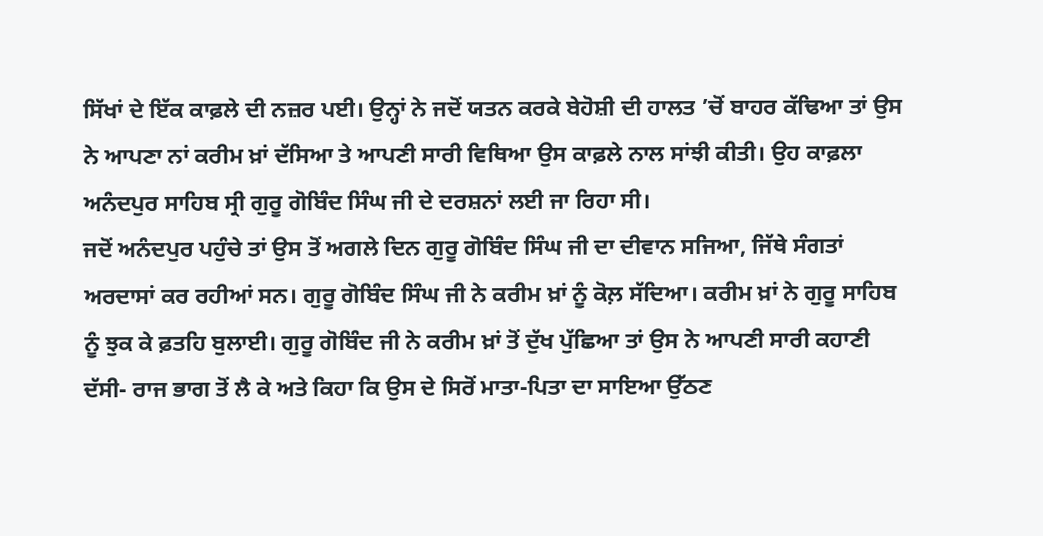ਸਿੱਖਾਂ ਦੇ ਇੱਕ ਕਾਫ਼ਲੇ ਦੀ ਨਜ਼ਰ ਪਈ। ਉਨ੍ਹਾਂ ਨੇ ਜਦੋਂ ਯਤਨ ਕਰਕੇ ਬੇਹੋਸ਼ੀ ਦੀ ਹਾਲਤ ’ਚੋਂ ਬਾਹਰ ਕੱਢਿਆ ਤਾਂ ਉਸ ਨੇ ਆਪਣਾ ਨਾਂ ਕਰੀਮ ਖ਼ਾਂ ਦੱਸਿਆ ਤੇ ਆਪਣੀ ਸਾਰੀ ਵਿਥਿਆ ਉਸ ਕਾਫ਼ਲੇ ਨਾਲ ਸਾਂਝੀ ਕੀਤੀ। ਉਹ ਕਾਫ਼ਲਾ ਅਨੰਦਪੁਰ ਸਾਹਿਬ ਸ੍ਰੀ ਗੁਰੂ ਗੋਬਿੰਦ ਸਿੰਘ ਜੀ ਦੇ ਦਰਸ਼ਨਾਂ ਲਈ ਜਾ ਰਿਹਾ ਸੀ।
ਜਦੋਂ ਅਨੰਦਪੁਰ ਪਹੁੰਚੇ ਤਾਂ ਉਸ ਤੋਂ ਅਗਲੇ ਦਿਨ ਗੁਰੂ ਗੋਬਿੰਦ ਸਿੰਘ ਜੀ ਦਾ ਦੀਵਾਨ ਸਜਿਆ, ਜਿੱਥੇ ਸੰਗਤਾਂ ਅਰਦਾਸਾਂ ਕਰ ਰਹੀਆਂ ਸਨ। ਗੁਰੂ ਗੋਬਿੰਦ ਸਿੰਘ ਜੀ ਨੇ ਕਰੀਮ ਖ਼ਾਂ ਨੂੰ ਕੋਲ਼ ਸੱਦਿਆ। ਕਰੀਮ ਖ਼ਾਂ ਨੇ ਗੁਰੂ ਸਾਹਿਬ ਨੂੰ ਝੁਕ ਕੇ ਫ਼ਤਹਿ ਬੁਲਾਈ। ਗੁਰੂ ਗੋਬਿੰਦ ਜੀ ਨੇ ਕਰੀਮ ਖ਼ਾਂ ਤੋਂ ਦੁੱਖ ਪੁੱਛਿਆ ਤਾਂ ਉਸ ਨੇ ਆਪਣੀ ਸਾਰੀ ਕਹਾਣੀ ਦੱਸੀ- ਰਾਜ ਭਾਗ ਤੋਂ ਲੈ ਕੇ ਅਤੇ ਕਿਹਾ ਕਿ ਉਸ ਦੇ ਸਿਰੋਂ ਮਾਤਾ-ਪਿਤਾ ਦਾ ਸਾਇਆ ਉੱਠਣ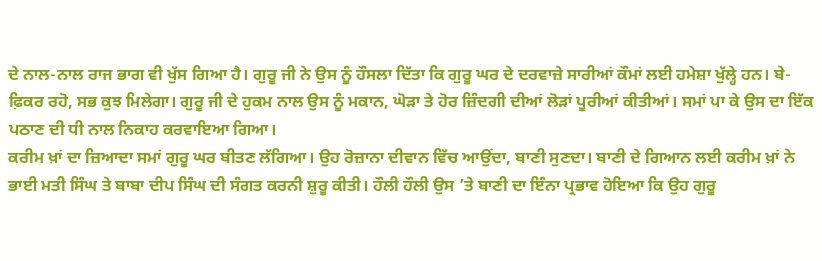ਦੇ ਨਾਲ-ਨਾਲ ਰਾਜ ਭਾਗ ਵੀ ਖੁੱਸ ਗਿਆ ਹੈ। ਗੁਰੂ ਜੀ ਨੇ ਉਸ ਨੂੰ ਹੌਸਲਾ ਦਿੱਤਾ ਕਿ ਗੁਰੂ ਘਰ ਦੇ ਦਰਵਾਜ਼ੇ ਸਾਰੀਆਂ ਕੌਮਾਂ ਲਈ ਹਮੇਸ਼ਾ ਖੁੱਲ੍ਹੇ ਹਨ। ਬੇ-ਫ਼ਿਕਰ ਰਹੋ, ਸਭ ਕੁਝ ਮਿਲੇਗਾ। ਗੁਰੂ ਜੀ ਦੇ ਹੁਕਮ ਨਾਲ ਉਸ ਨੂੰ ਮਕਾਨ, ਘੋੜਾ ਤੇ ਹੋਰ ਜ਼ਿੰਦਗੀ ਦੀਆਂ ਲੋੜਾਂ ਪੂਰੀਆਂ ਕੀਤੀਆਂ। ਸਮਾਂ ਪਾ ਕੇ ਉਸ ਦਾ ਇੱਕ ਪਠਾਣ ਦੀ ਧੀ ਨਾਲ ਨਿਕਾਹ ਕਰਵਾਇਆ ਗਿਆ।
ਕਰੀਮ ਖ਼ਾਂ ਦਾ ਜ਼ਿਆਦਾ ਸਮਾਂ ਗੁਰੂ ਘਰ ਬੀਤਣ ਲੱਗਿਆ। ਉਹ ਰੋਜ਼ਾਨਾ ਦੀਵਾਨ ਵਿੱਚ ਆਉਂਦਾ, ਬਾਣੀ ਸੁਣਦਾ। ਬਾਣੀ ਦੇ ਗਿਆਨ ਲਈ ਕਰੀਮ ਖ਼ਾਂ ਨੇ ਭਾਈ ਮਤੀ ਸਿੰਘ ਤੇ ਬਾਬਾ ਦੀਪ ਸਿੰਘ ਦੀ ਸੰਗਤ ਕਰਨੀ ਸ਼ੁਰੂ ਕੀਤੀ। ਹੌਲੀ ਹੌਲੀ ਉਸ ’ਤੇ ਬਾਣੀ ਦਾ ਇੰਨਾ ਪ੍ਰਭਾਵ ਹੋਇਆ ਕਿ ਉਹ ਗੁਰੂ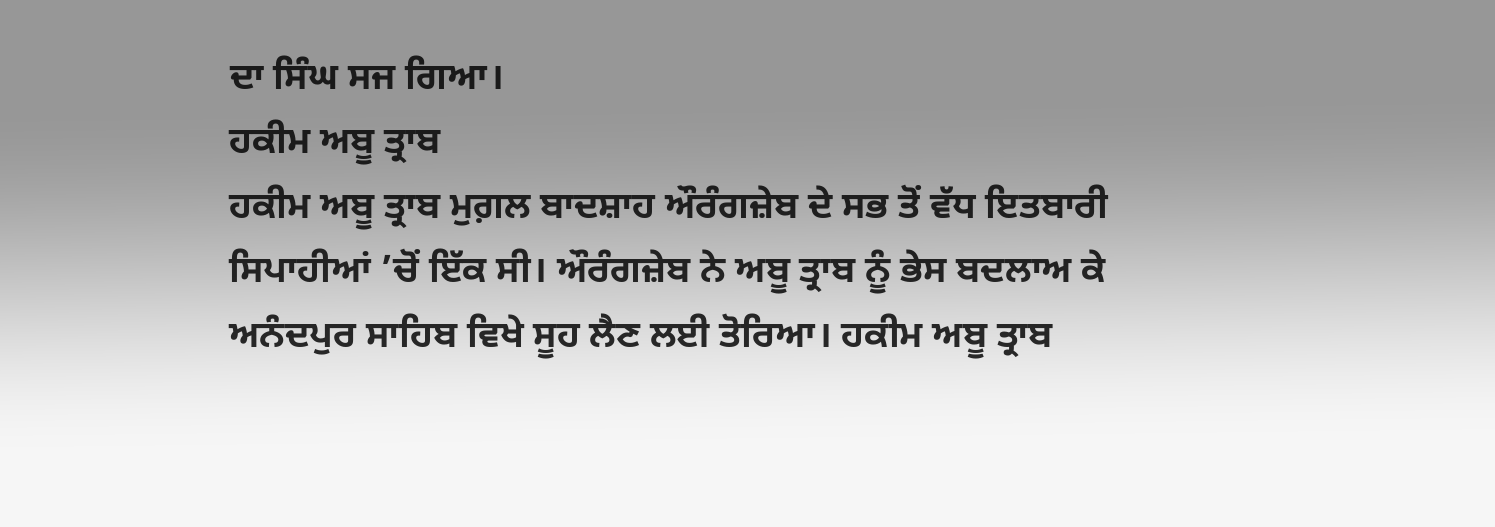ਦਾ ਸਿੰਘ ਸਜ ਗਿਆ।
ਹਕੀਮ ਅਬੂ ਤ੍ਰਾਬ
ਹਕੀਮ ਅਬੂ ਤ੍ਰਾਬ ਮੁਗ਼ਲ ਬਾਦਸ਼ਾਹ ਔਰੰਗਜ਼ੇਬ ਦੇ ਸਭ ਤੋਂ ਵੱਧ ਇਤਬਾਰੀ ਸਿਪਾਹੀਆਂ ’ਚੋਂ ਇੱਕ ਸੀ। ਔਰੰਗਜ਼ੇਬ ਨੇ ਅਬੂ ਤ੍ਰਾਬ ਨੂੰ ਭੇਸ ਬਦਲਾਅ ਕੇ ਅਨੰਦਪੁਰ ਸਾਹਿਬ ਵਿਖੇ ਸੂਹ ਲੈਣ ਲਈ ਤੋਰਿਆ। ਹਕੀਮ ਅਬੂ ਤ੍ਰਾਬ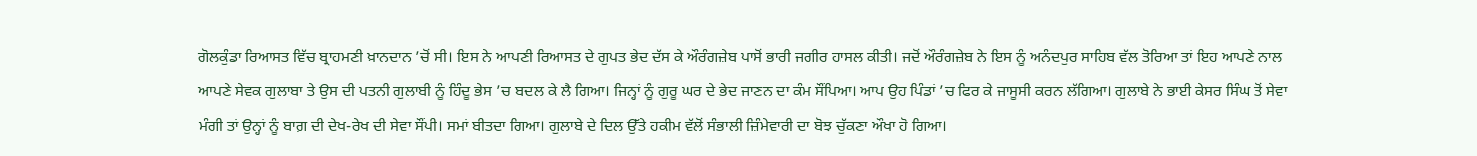ਗੋਲਕੁੰਡਾ ਰਿਆਸਤ ਵਿੱਚ ਬ੍ਰਾਹਮਣੀ ਖ਼ਾਨਦਾਨ ’ਚੋਂ ਸੀ। ਇਸ ਨੇ ਆਪਣੀ ਰਿਆਸਤ ਦੇ ਗੁਪਤ ਭੇਦ ਦੱਸ ਕੇ ਔਰੰਗਜ਼ੇਬ ਪਾਸੋਂ ਭਾਰੀ ਜਗੀਰ ਹਾਸਲ ਕੀਤੀ। ਜਦੋਂ ਔਰੰਗਜ਼ੇਬ ਨੇ ਇਸ ਨੂੰ ਅਨੰਦਪੁਰ ਸਾਹਿਬ ਵੱਲ ਤੋਰਿਆ ਤਾਂ ਇਹ ਆਪਣੇ ਨਾਲ ਆਪਣੇ ਸੇਵਕ ਗੁਲਾਬਾ ਤੇ ਉਸ ਦੀ ਪਤਨੀ ਗੁਲਾਬੀ ਨੂੰ ਹਿੰਦੂ ਭੇਸ ’ਚ ਬਦਲ ਕੇ ਲੈ ਗਿਆ। ਜਿਨ੍ਹਾਂ ਨੂੰ ਗੁਰੂ ਘਰ ਦੇ ਭੇਦ ਜਾਣਨ ਦਾ ਕੰਮ ਸੌਂਪਿਆ। ਆਪ ਉਹ ਪਿੰਡਾਂ ’ਚ ਫਿਰ ਕੇ ਜਾਸੂਸੀ ਕਰਨ ਲੱਗਿਆ। ਗੁਲਾਬੇ ਨੇ ਭਾਈ ਕੇਸਰ ਸਿੰਘ ਤੋਂ ਸੇਵਾ ਮੰਗੀ ਤਾਂ ਉਨ੍ਹਾਂ ਨੂੰ ਬਾਗ਼ ਦੀ ਦੇਖ-ਰੇਖ ਦੀ ਸੇਵਾ ਸੌਂਪੀ। ਸਮਾਂ ਬੀਤਦਾ ਗਿਆ। ਗੁਲਾਬੇ ਦੇ ਦਿਲ ਉੱਤੇ ਹਕੀਮ ਵੱਲੋਂ ਸੰਭਾਲੀ ਜ਼ਿੰਮੇਵਾਰੀ ਦਾ ਬੋਝ ਚੁੱਕਣਾ ਔਖਾ ਹੋ ਗਿਆ।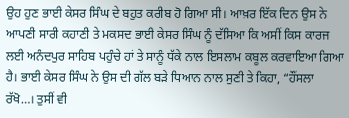ਉਹ ਹੁਣ ਭਾਈ ਕੇਸਰ ਸਿੰਘ ਦੇ ਬਹੁਤ ਕਰੀਬ ਹੋ ਗਿਆ ਸੀ। ਆਖ਼ਰ ਇੱਕ ਦਿਨ ਉਸ ਨੇ ਆਪਣੀ ਸਾਰੀ ਕਹਾਣੀ ਤੇ ਮਕਸਦ ਭਾਈ ਕੇਸਰ ਸਿੰਘ ਨੂੰ ਦੱਸਿਆ ਕਿ ਅਸੀਂ ਕਿਸ ਕਾਰਜ ਲਈ ਅਨੰਦਪੁਰ ਸਾਹਿਬ ਪਹੁੰਚੇ ਹਾਂ ਤੇ ਸਾਨੂੰ ਧੱਕੇ ਨਾਲ ਇਸਲਾਮ ਕਬੂਲ ਕਰਵਾਇਆ ਗਿਆ ਹੈ। ਭਾਈ ਕੇਸਰ ਸਿੰਘ ਨੇ ਉਸ ਦੀ ਗੱਲ ਬੜੇ ਧਿਆਨ ਨਾਲ ਸੁਣੀ ਤੇ ਕਿਹਾ, “ਹੌਂਸਲਾ ਰੱਖੋ…। ਤੁਸੀਂ ਵੀ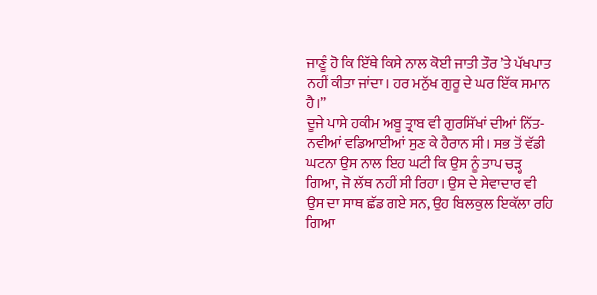ਜਾਣੂੰ ਹੋ ਕਿ ਇੱਥੇ ਕਿਸੇ ਨਾਲ ਕੋਈ ਜਾਤੀ ਤੌਰ ’ਤੇ ਪੱਖਪਾਤ ਨਹੀਂ ਕੀਤਾ ਜਾਂਦਾ। ਹਰ ਮਨੁੱਖ ਗੁਰੂ ਦੇ ਘਰ ਇੱਕ ਸਮਾਨ ਹੈ।”
ਦੂਜੇ ਪਾਸੇ ਹਕੀਮ ਅਬੂ ਤ੍ਰਾਬ ਵੀ ਗੁਰਸਿੱਖਾਂ ਦੀਆਂ ਨਿੱਤ-ਨਵੀਆਂ ਵਡਿਆਈਆਂ ਸੁਣ ਕੇ ਹੈਰਾਨ ਸੀ। ਸਭ ਤੋਂ ਵੱਡੀ ਘਟਨਾ ਉਸ ਨਾਲ ਇਹ ਘਟੀ ਕਿ ਉਸ ਨੂੰ ਤਾਪ ਚੜ੍ਹ ਗਿਆ, ਜੋ ਲੱਥ ਨਹੀਂ ਸੀ ਰਿਹਾ। ਉਸ ਦੇ ਸੇਵਾਦਾਰ ਵੀ ਉਸ ਦਾ ਸਾਥ ਛੱਡ ਗਏ ਸਨ, ਉਹ ਬਿਲਕੁਲ ਇਕੱਲਾ ਰਹਿ ਗਿਆ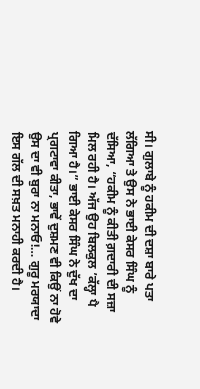ਸੀ। ਗੁਲਾਬੇ ਨੂੰ ਹਕੀਮ ਦੀ ਦਸ਼ਾ ਬਾਰੇ ਪਤਾ ਲੱਗਿਆ ਤੇ ਉਸ ਨੇ ਭਾਈ ਕੇਸਰ ਸਿੰਘ ਨੂੰ ਦੱਸਿਆ, “ਹਕੀਮ ਨੂੰ ਕੀਤੀ ਗ਼ਦਾਰੀ ਦੀ ਸਜ਼ਾ ਮਿਲ ਰਹੀ ਹੈ। ਅੱਜ ਉਹ ਬਿਲਕੁਲ ’ਕੱਲ੍ਹਾ ਪੈ ਗਿਆ ਹੈ।” ਭਾਈ ਕੇਸਰ ਸਿੰਘ ਨੇ ਦੁੱਖ ਦਾ ਪ੍ਰਗਟਾਵਾ ਕੀਤਾ, ਭਾਵੇਂ ਦੁਸ਼ਮਣ ਵੀ ਕਿਉਂ ਨਾ ਹੋਵੇ ਉਸ ਦਾ ਵੀ ਬੁਰਾ ਨਾ ਮਨਾਓ!… ਗੁਰੂ ਮਰਯਾਦਾ ਇਸ ਗੱਲ ਦੀ ਸਖ਼ਤ ਮਨਾਹੀ ਕਰਦੀ ਹੈ।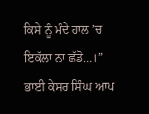ਕਿਸੇ ਨੂੰ ਮੰਦੇ ਹਾਲ ’ਚ ਇਕੱਲਾ ਨਾ ਛੱਡੋ…।” ਭਾਈ ਕੇਸਰ ਸਿੰਘ ਆਪ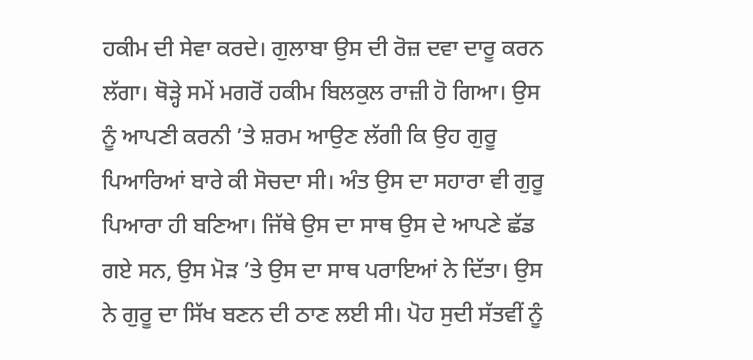ਹਕੀਮ ਦੀ ਸੇਵਾ ਕਰਦੇ। ਗੁਲਾਬਾ ਉਸ ਦੀ ਰੋਜ਼ ਦਵਾ ਦਾਰੂ ਕਰਨ ਲੱਗਾ। ਥੋੜ੍ਹੇ ਸਮੇਂ ਮਗਰੋਂ ਹਕੀਮ ਬਿਲਕੁਲ ਰਾਜ਼ੀ ਹੋ ਗਿਆ। ਉਸ ਨੂੰ ਆਪਣੀ ਕਰਨੀ ’ਤੇ ਸ਼ਰਮ ਆਉਣ ਲੱਗੀ ਕਿ ਉਹ ਗੁਰੂ ਪਿਆਰਿਆਂ ਬਾਰੇ ਕੀ ਸੋਚਦਾ ਸੀ। ਅੰਤ ਉਸ ਦਾ ਸਹਾਰਾ ਵੀ ਗੁਰੂ ਪਿਆਰਾ ਹੀ ਬਣਿਆ। ਜਿੱਥੇ ਉਸ ਦਾ ਸਾਥ ਉਸ ਦੇ ਆਪਣੇ ਛੱਡ ਗਏ ਸਨ, ਉਸ ਮੋੜ ’ਤੇ ਉਸ ਦਾ ਸਾਥ ਪਰਾਇਆਂ ਨੇ ਦਿੱਤਾ। ਉਸ ਨੇ ਗੁਰੂ ਦਾ ਸਿੱਖ ਬਣਨ ਦੀ ਠਾਣ ਲਈ ਸੀ। ਪੋਹ ਸੁਦੀ ਸੱਤਵੀਂ ਨੂੰ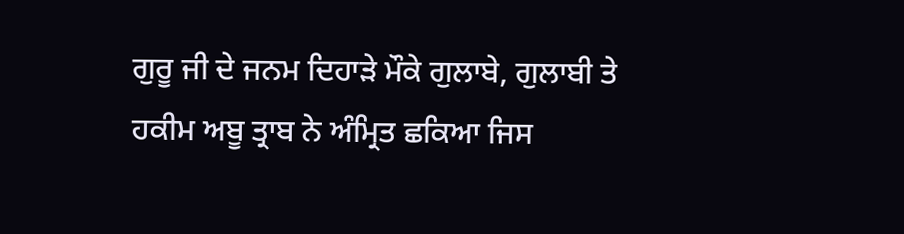ਗੁਰੂ ਜੀ ਦੇ ਜਨਮ ਦਿਹਾੜੇ ਮੌਕੇ ਗੁਲਾਬੇ, ਗੁਲਾਬੀ ਤੇ ਹਕੀਮ ਅਬੂ ਤ੍ਰਾਬ ਨੇ ਅੰਮ੍ਰਿਤ ਛਕਿਆ ਜਿਸ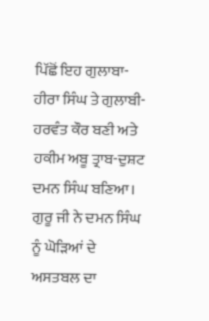ਪਿੱਛੋਂ ਇਹ ਗੁਲਾਬਾ-ਹੀਰਾ ਸਿੰਘ ਤੇ ਗੁਲਾਬੀ-ਹਰਵੰਤ ਕੌਰ ਬਣੀ ਅਤੇ ਹਕੀਮ ਅਬੂ ਤ੍ਰਾਬ-ਦੁਸ਼ਟ ਦਮਨ ਸਿੰਘ ਬਣਿਆ। ਗੁਰੂ ਜੀ ਨੇ ਦਮਨ ਸਿੰਘ ਨੂੰ ਘੋੜਿਆਂ ਦੇ ਅਸਤਬਲ ਦਾ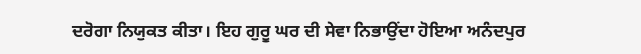ਦਰੋਗਾ ਨਿਯੁਕਤ ਕੀਤਾ। ਇਹ ਗੁਰੂ ਘਰ ਦੀ ਸੇਵਾ ਨਿਭਾਉਂਦਾ ਹੋਇਆ ਅਨੰਦਪੁਰ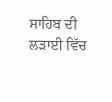ਸਾਹਿਬ ਦੀ ਲੜਾਈ ਵਿੱਚ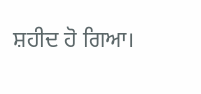ਸ਼ਹੀਦ ਹੋ ਗਿਆ।